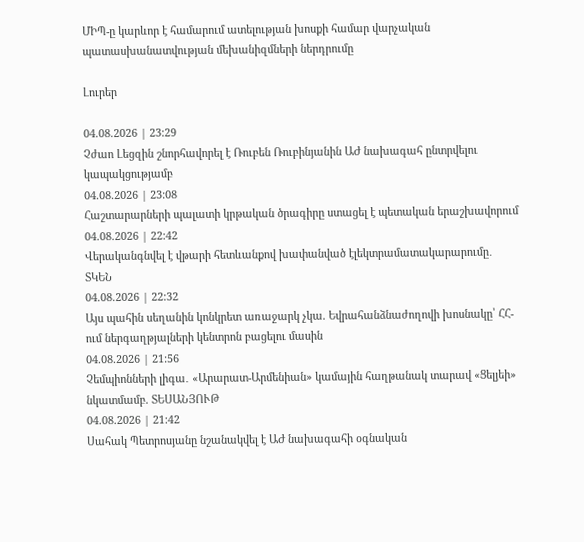ՄԻՊ-ը կարևոր է համարում ատելության խոսքի համար վարչական պատասխանատվության մեխանիզմների ներդրումը

Լուրեր

04.08.2026 | 23:29
Չժաո Լեցզին շնորհավորել է Ռուբեն Ռուբինյանին ԱԺ նախագահ ընտրվելու կապակցությամբ
04.08.2026 | 23:08
Հաշտարարների պալատի կրթական ծրագիրը ստացել է պետական երաշխավորում
04.08.2026 | 22:42
Վերականգնվել է վթարի հետևանքով խափանված էլեկտրամատակարարումը․ ՏԿԵՆ
04.08.2026 | 22:32
Այս պահին սեղանին կոնկրետ առաջարկ չկա. Եվրահանձնաժողովի խոսնակը՝ ՀՀ-ում ներգաղթյալների կենտրոն բացելու մասին
04.08.2026 | 21:56
Չեմպիոնների լիգա․ «Արարատ-Արմենիան» կամային հաղթանակ տարավ «Ցելյեի» նկատմամբ. ՏԵՍԱՆՅՈՒԹ
04.08.2026 | 21:42
Սահակ Պետրոսյանը նշանակվել է ԱԺ նախագահի օգնական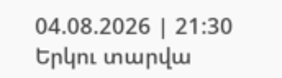04.08.2026 | 21:30
Երկու տարվա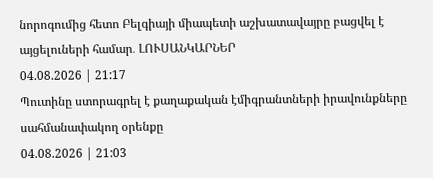նորոգումից հետո Բելգիայի միապետի աշխատավայրը բացվել է այցելուների համար․ ԼՈՒՍԱՆԿԱՐՆԵՐ
04.08.2026 | 21:17
Պուտինը ստորագրել է քաղաքական էմիգրանտների իրավունքները սահմանափակող օրենքը
04.08.2026 | 21:03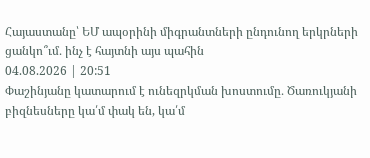Հայաստանը՝ ԵՄ ապօրինի միգրանտների ընդունող երկրների ցանկո՞ւմ․ ինչ է հայտնի այս պահին
04.08.2026 | 20:51
Փաշինյանը կատարում է ունեզրկման խոստումը․ Ծառուկյանի բիզնեսները կա՛մ փակ են, կա՛մ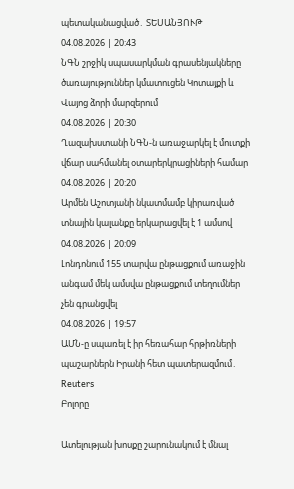պետականացված․ ՏԵՍԱՆՅՈՒԹ
04.08.2026 | 20:43
ՆԳՆ շրջիկ սպասարկման գրասենյակները ծառայություններ կմատուցեն Կոտայքի և Վայոց ձորի մարզերում
04.08.2026 | 20:30
Ղազախստանի ՆԳՆ-ն առաջարկել է մուտքի վճար սահմանել օտարերկրացիների համար
04.08.2026 | 20:20
Արմեն Աշոտյանի նկատմամբ կիրառված տնային կալանքը երկարացվել է 1 ամսով
04.08.2026 | 20:09
Լոնդոնում 155 տարվա ընթացքում առաջին անգամ մեկ ամսվա ընթացքում տեղումներ չեն գրանցվել
04.08.2026 | 19:57
ԱՄՆ-ը սպառել է իր հեռահար հրթիռների պաշարներն Իրանի հետ պատերազմում․ Reuters
Բոլորը

Ատելության խոսքը շարունակում է մնալ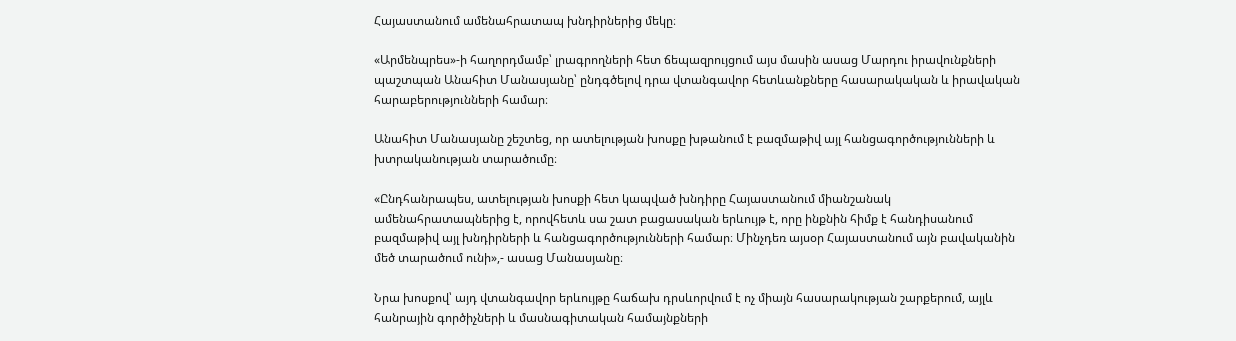Հայաստանում ամենահրատապ խնդիրներից մեկը։

«Արմենպրես»-ի հաղորդմամբ՝ լրագրողների հետ ճեպազրույցում այս մասին ասաց Մարդու իրավունքների պաշտպան Անահիտ Մանասյանը՝ ընդգծելով դրա վտանգավոր հետևանքները հասարակական և իրավական հարաբերությունների համար։

Անահիտ Մանասյանը շեշտեց, որ ատելության խոսքը խթանում է բազմաթիվ այլ հանցագործությունների և խտրականության տարածումը։

«Ընդհանրապես, ատելության խոսքի հետ կապված խնդիրը Հայաստանում միանշանակ ամենահրատապներից է, որովհետև սա շատ բացասական երևույթ է, որը ինքնին հիմք է հանդիսանում բազմաթիվ այլ խնդիրների և հանցագործությունների համար։ Մինչդեռ այսօր Հայաստանում այն բավականին մեծ տարածում ունի»,- ասաց Մանասյանը։

Նրա խոսքով՝ այդ վտանգավոր երևույթը հաճախ դրսևորվում է ոչ միայն հասարակության շարքերում, այլև հանրային գործիչների և մասնագիտական համայնքների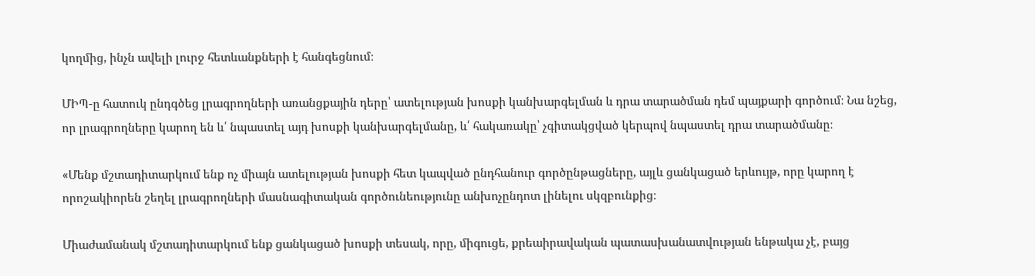կողմից, ինչն ավելի լուրջ հետևանքների է հանգեցնում։

ՄԻՊ-ը հատուկ ընդգծեց լրագրողների առանցքային դերը՝ ատելության խոսքի կանխարգելման և դրա տարածման դեմ պայքարի գործում։ Նա նշեց, որ լրագրողները կարող են և՛ նպաստել այդ խոսքի կանխարգելմանը, և՛ հակառակը՝ չգիտակցված կերպով նպաստել դրա տարածմանը։

«Մենք մշտադիտարկում ենք ոչ միայն ատելության խոսքի հետ կապված ընդհանուր գործընթացները, այլև ցանկացած երևույթ, որը կարող է որոշակիորեն շեղել լրագրողների մասնագիտական գործունեությունը անխոչընդոտ լինելու սկզբունքից։

Միաժամանակ մշտադիտարկում ենք ցանկացած խոսքի տեսակ, որը, միգուցե, քրեաիրավական պատասխանատվության ենթակա չէ, բայց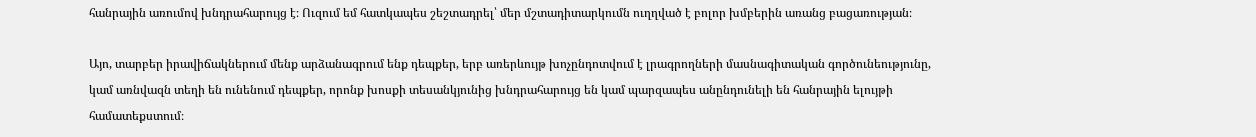հանրային առումով խնդրահարույց է։ Ուզում եմ հատկապես շեշտադրել՝ մեր մշտադիտարկումն ուղղված է բոլոր խմբերին առանց բացառության։

Այո, տարբեր իրավիճակներում մենք արձանագրում ենք դեպքեր, երբ առերևույթ խոչընդոտվում է լրագրողների մասնագիտական գործունեությունը, կամ առնվազն տեղի են ունենում դեպքեր, որոնք խոսքի տեսանկյունից խնդրահարույց են կամ պարզապես անընդունելի են հանրային ելույթի համատեքստում։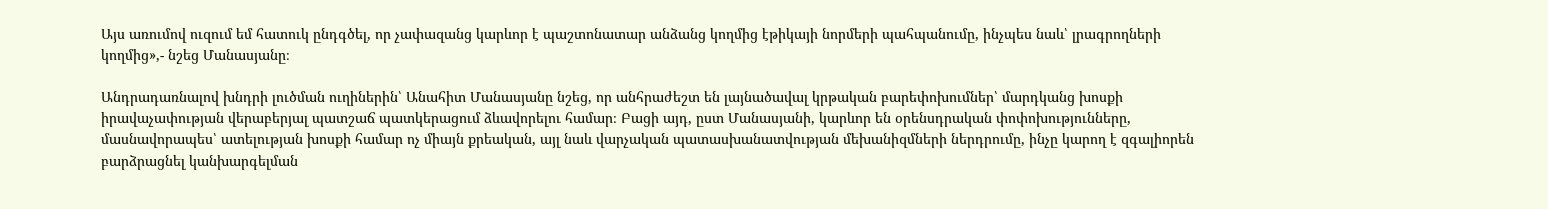Այս առումով ուզում եմ հատուկ ընդգծել, որ չափազանց կարևոր է պաշտոնատար անձանց կողմից էթիկայի նորմերի պահպանումը, ինչպես նաև՝ լրագրողների կողմից»,- նշեց Մանասյանը։

Անդրադառնալով խնդրի լուծման ուղիներին՝ Անահիտ Մանասյանը նշեց, որ անհրաժեշտ են լայնածավալ կրթական բարեփոխումներ՝ մարդկանց խոսքի իրավաչափության վերաբերյալ պատշաճ պատկերացում ձևավորելու համար։ Բացի այդ, ըստ Մանասյանի, կարևոր են օրենսդրական փոփոխությունները, մասնավորապես՝ ատելության խոսքի համար ոչ միայն քրեական, այլ նաև վարչական պատասխանատվության մեխանիզմների ներդրումը, ինչը կարող է զգալիորեն բարձրացնել կանխարգելման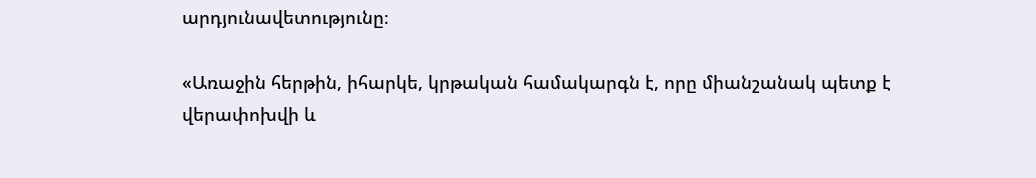արդյունավետությունը։

«Առաջին հերթին, իհարկե, կրթական համակարգն է, որը միանշանակ պետք է վերափոխվի և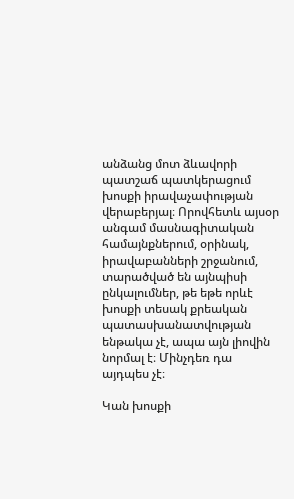անձանց մոտ ձևավորի պատշաճ պատկերացում խոսքի իրավաչափության վերաբերյալ։ Որովհետև այսօր անգամ մասնագիտական համայնքներում, օրինակ, իրավաբանների շրջանում, տարածված են այնպիսի ընկալումներ, թե եթե որևէ խոսքի տեսակ քրեական պատասխանատվության ենթակա չէ, ապա այն լիովին նորմալ է։ Մինչդեռ դա այդպես չէ։

Կան խոսքի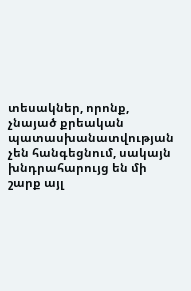տեսակներ, որոնք, չնայած քրեական պատասխանատվության չեն հանգեցնում, սակայն խնդրահարույց են մի շարք այլ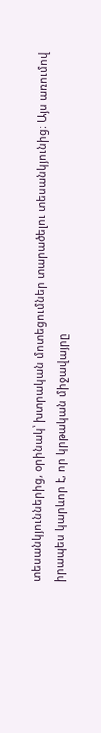տեսանկյուններից, օրինակ՝ խտրական մոտեցումներ տարածելու տեսանկյունից։ Այս առումով իրապես կարևոր է, որ կրթական միջավայրը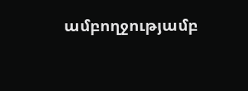ամբողջությամբ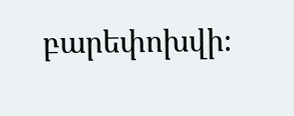բարեփոխվի։